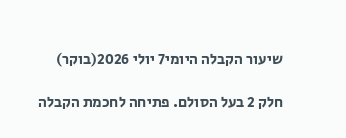שיעור הקבלה היומי7 יולי 2026(בוקר)

חלק 2 בעל הסולם. פתיחה לחכמת הקבלה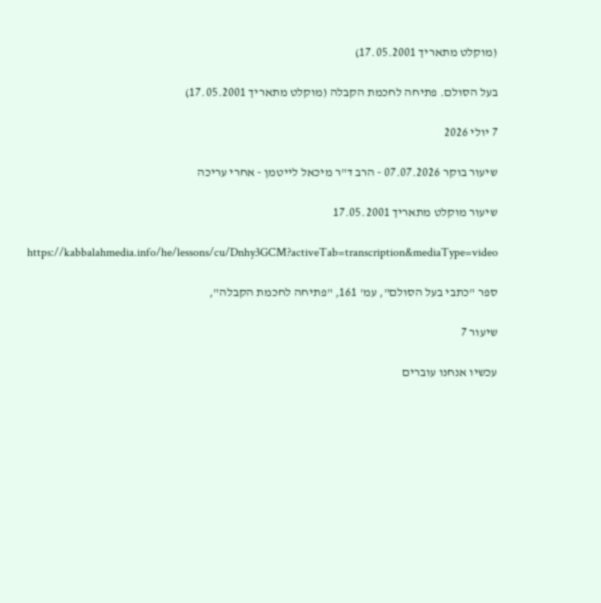(מוקלט מתאריך 17.05.2001)

בעל הסולם. פתיחה לחכמת הקבלה (מוקלט מתאריך 17.05.2001)

7 יולי 2026

שיעור בוקר 07.07.2026 - הרב ד"ר מיכאל לייטמן - אחרי עריכה

שיעור מוקלט מתאריך 17.05.2001

https://kabbalahmedia.info/he/lessons/cu/Dnhy3GCM?activeTab=transcription&mediaType=video

ספר "כתבי בעל הסולם", עמ' 161, "פתיחה לחכמת הקבלה",

שיעור 7

עכשיו אנחנו עוברים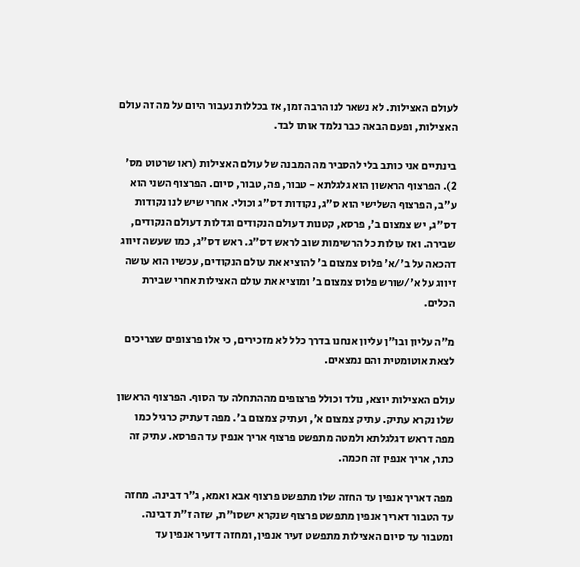לעולם האצילות. לא נשאר לנו הרבה זמן, אז בכללות נעבור היום על מה זה עולם האצילות, ופעם הבאה כבר נלמד אותו לבד.

בינתיים אני כותב בלי להסביר מה המבנה של עולם האצילות (ראו שרטוט מס' 2). הפרצוף הראשון הוא גלגלתא - טבור, פה, טבור, סיום. הפרצוף השני הוא ע"ב, הפרצוף השלישי הוא ס"ג, נקודות דס"ג וכולי. אחרי שיש לנו נקודות דס"ג, יש צמצום ב', פרסא, קטנות דעולם הנקודים וגדלות דעולם הנקודים, שבירה. ואז עולות כל הרשימות שוב לראש דס"ג. ראש דס"ג, כמו שעשה זיווג דהכאה על ב'/א' פלוס צמצום ב' להוציא את עולם הנקודים, עכשיו הוא עושה זיווג על א'/שורש פלוס צמצום ב' ומוציא את עולם האצילות אחרי שבירת הכלים.

מ"ה עליון ובו"ן עליון אנחנו בדרך כלל לא מזכירים, כי אלו פרצופים שצריכים לצאת אוטומטית והם נמצאים.

עולם האצילות יוצא, נולד וכולל פרצופים מההתחלה עד הסוף. הפרצוף הראשון שלו נקרא עתיק. עתיק צמצום א', ועתיק צמצום ב'. מפה דעתיק כרגיל כמו מפה דראש דגלגלתא ולמטה מתפשט פרצוף אריך אנפין עד הפרסא. עתיק זה כתר, אריך אנפין זה חכמה.

מפה דאריך אנפין עד החזה שלו מתפשט פרצוף אבא ואמא, ג"ר דבינה. מחזה עד הטבור דאריך אנפין מתפשט פרצוף שנקרא ישסו"ת, שזה ז"ת דבינה. ומטבור עד סיום האצילות מתפשט זעיר אנפין, ומחזה דזעיר אנפין עד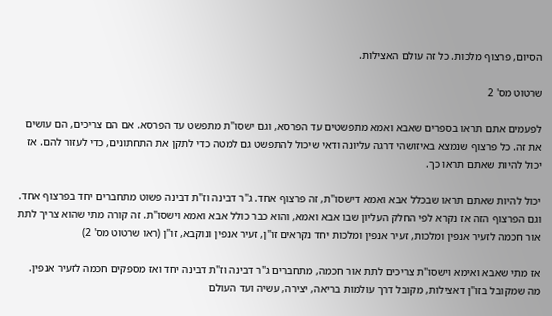הסיום, פרצוף מלכות. כל זה עולם האצילות.

שרטוט מס' 2

לפעמים אתם תראו בספרים שאבא ואמא מתפשטים עד הפרסא, וגם ישסו"ת מתפשט עד הפרסא. אם הם צריכים, הם עושים את זה. כל פרצוף שנמצא באיזושהי דרגה עליונה ודאי שיכול להתפשט גם למטה כדי לתקן את התחתונים, כדי לעזור להם. אז יכול להיות שאתם תראו כך.

יכול להיות שאתם תראו שבכלל אבא ואמא דישסו"ת, זה פרצוף אחד. ג"ר דבינה וז"ת דבינה פשוט מתחברים יחד בפרצוף אחד. וגם הפרצוף הזה אז נקרא לפי החלק העליון שבו אבא ואמא, והוא כבר כולל אבא ואמא וישסו"ת. זה קורה מתי שהוא צריך לתת אור חכמה לזעיר אנפין ומלכות, זעיר אנפין ומלכות יחד נקראים זו"ן, זעיר אנפין ונוקבא, זו"ן (ראו שרטוט מס' 2)

אז מתי שאבא ואימא וישסו"ת צריכים לתת אור חכמה, מתחברים ג"ר דבינה וז"ת דבינה יחד ואז מספקים חכמה לזעיר אנפין. מה שמקובל בזו"ן דאצילות, מקובל דרך עולמות בריאה, יצירה, עשיה ועד העולם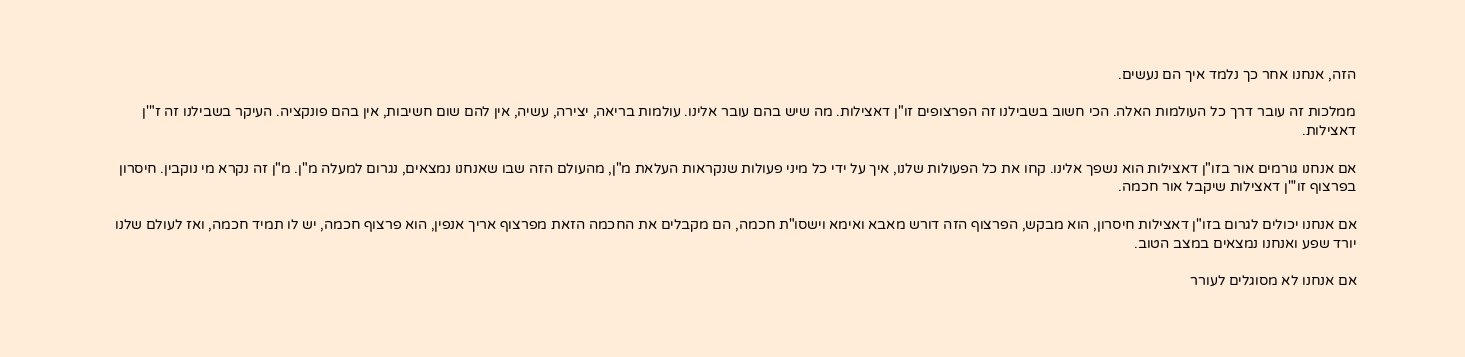הזה, אנחנו אחר כך נלמד איך הם נעשים.

ממלכות זה עובר דרך כל העולמות האלה. הכי חשוב בשבילנו זה הפרצופים זו"ן דאצילות. מה שיש בהם עובר אלינו. עולמות בריאה, יצירה, עשיה, אין להם שום חשיבות, אין בהם פונקציה. העיקר בשבילנו זה ז"'ן דאצילות.

אם אנחנו גורמים אור בזו"ן דאצילות הוא נשפך אלינו. קחו את כל הפעולות שלנו, איך על ידי כל מיני פעולות שנקראות העלאת מ"ן, מהעולם הזה שבו שאנחנו נמצאים, נגרום למעלה מ"ן. מ"ן זה נקרא מי נוקבין. חיסרון בפרצוף זו'"ן דאצילות שיקבל אור חכמה.

אם אנחנו יכולים לגרום בזו"ן דאצילות חיסרון, הוא מבקש, הפרצוף הזה דורש מאבא ואימא וישסו"ת חכמה, הם מקבלים את החכמה הזאת מפרצוף אריך אנפין, הוא פרצוף חכמה, יש לו תמיד חכמה, ואז לעולם שלנו יורד שפע ואנחנו נמצאים במצב הטוב.

אם אנחנו לא מסוגלים לעורר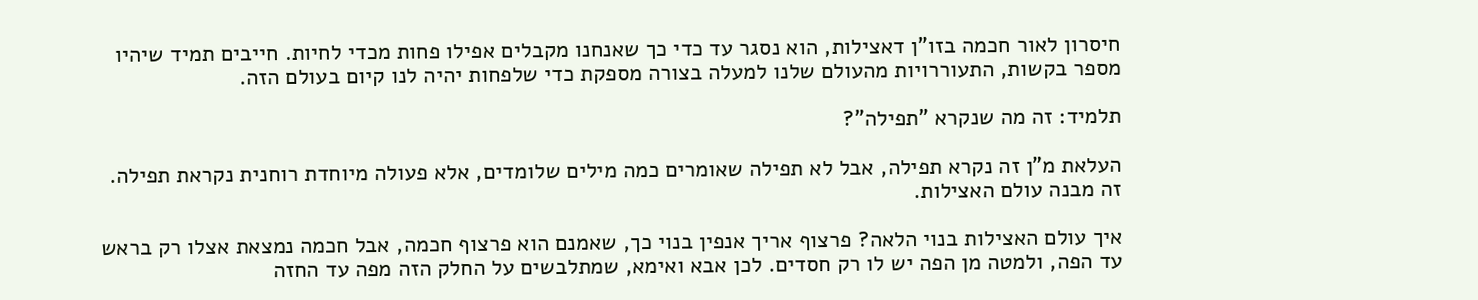חיסרון לאור חכמה בזו"ן דאצילות, הוא נסגר עד כדי כך שאנחנו מקבלים אפילו פחות מכדי לחיות. חייבים תמיד שיהיו מספר בקשות, התעוררויות מהעולם שלנו למעלה בצורה מספקת כדי שלפחות יהיה לנו קיום בעולם הזה.

תלמיד: זה מה שנקרא "תפילה"?

העלאת מ"ן זה נקרא תפילה, אבל לא תפילה שאומרים כמה מילים שלומדים, אלא פעולה מיוחדת רוחנית נקראת תפילה. זה מבנה עולם האצילות.

איך עולם האצילות בנוי הלאה? פרצוף אריך אנפין בנוי כך, שאמנם הוא פרצוף חכמה, אבל חכמה נמצאת אצלו רק בראש עד הפה, ולמטה מן הפה יש לו רק חסדים. לכן אבא ואימא, שמתלבשים על החלק הזה מפה עד החזה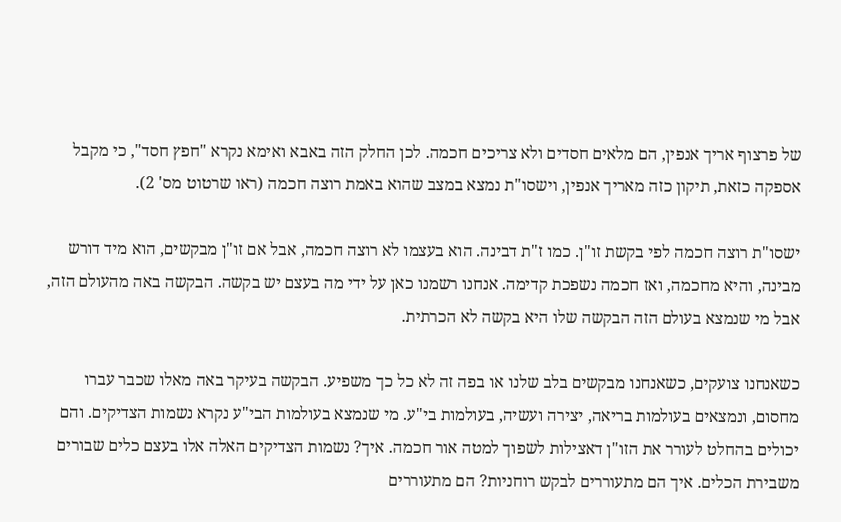של פרצוף אריך אנפין, הם מלאים חסדים ולא צריכים חכמה. לכן החלק הזה באבא ואימא נקרא "חפץ חסד", כי מקבל אספקה כזאת, תיקון כזה מאריך אנפין, וישסו"ת נמצא במצב שהוא באמת רוצה חכמה (ראו שרטוט מס' 2).

ישסו"ת רוצה חכמה לפי בקשת זו"ן. כמו ז"ת דבינה. הוא בעצמו לא רוצה חכמה, אבל אם זו"ן מבקשים, הוא מיד דורש מבינה, והיא מחכמה, ואז חכמה נשפכת קדימה. אנחנו רשמנו כאן על ידי מה בעצם יש בקשה. הבקשה באה מהעולם הזה, אבל מי שנמצא בעולם הזה הבקשה שלו היא בקשה לא הכרתית.

כשאנחנו צועקים, כשאנחנו מבקשים בלב שלנו או בפה זה לא כל כך משפיע. הבקשה בעיקר באה מאלו שכבר עברו מחסום, ונמצאים בעולמות בריאה, יצירה ועשיה, בעולמות בי"ע. מי שנמצא בעולמות הבי"ע נקרא נשמות הצדיקים. והם יכולים בהחלט לעורר את הזו"ן דאצילות לשפוך למטה אור חכמה. איך? נשמות הצדיקים האלה אלו בעצם כלים שבורים משבירת הכלים. איך הם מתעוררים לבקש רוחניות? הם מתעוררים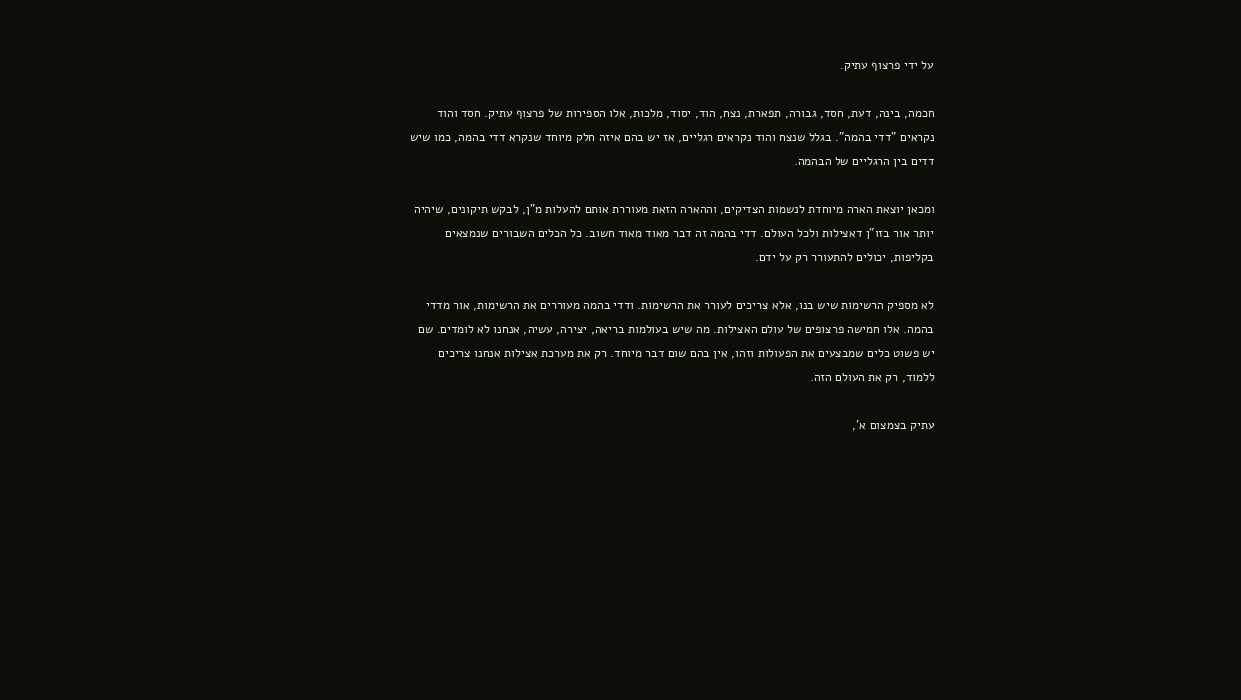על ידי פרצוף עתיק.

חכמה, בינה, דעת, חסד, גבורה, תפארת, נצח, הוד, יסוד, מלכות, אלו הספירות של פרצוף עתיק. חסד והוד נקראים "דדי בהמה". בגלל שנצח והוד נקראים רגליים, אז יש בהם איזה חלק מיוחד שנקרא דדי בהמה, כמו שיש דדים בין הרגליים של הבהמה.

ומכאן יוצאת הארה מיוחדת לנשמות הצדיקים, וההארה הזאת מעוררת אותם להעלות מ"ן, לבקש תיקונים, שיהיה יותר אור בזו"ן דאצילות ולכל העולם. דדי בהמה זה דבר מאוד מאוד חשוב. כל הכלים השבורים שנמצאים בקליפות, יכולים להתעורר רק על ידם.

לא מספיק הרשימות שיש בנו, אלא צריכים לעורר את הרשימות. ודדי בהמה מעוררים את הרשימות, אור מדדי בהמה. אלו חמישה פרצופים של עולם האצילות. מה שיש בעולמות בריאה, יצירה, עשיה, אנחנו לא לומדים. שם יש פשוט כלים שמבצעים את הפעולות וזהו, אין בהם שום דבר מיוחד. רק את מערכת אצילות אנחנו צריכים ללמוד, רק את העולם הזה.

עתיק בצמצום א',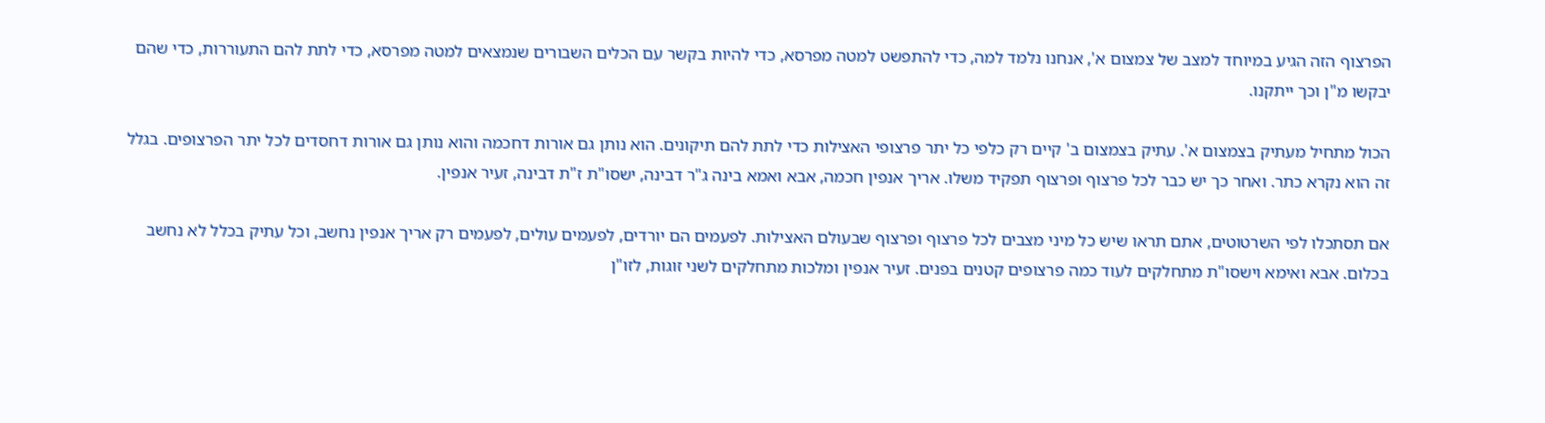הפרצוף הזה הגיע במיוחד למצב של צמצום א', אנחנו נלמד למה, כדי להתפשט למטה מפרסא, כדי להיות בקשר עם הכלים השבורים שנמצאים למטה מפרסא, כדי לתת להם התעוררות, כדי שהם יבקשו מ"ן וכך ייתקנו.

הכול מתחיל מעתיק בצמצום א'. עתיק בצמצום ב' קיים רק כלפי כל יתר פרצופי האצילות כדי לתת להם תיקונים. הוא נותן גם אורות דחכמה והוא נותן גם אורות דחסדים לכל יתר הפרצופים. בגלל זה הוא נקרא כתר. ואחר כך יש כבר לכל פרצוף ופרצוף תפקיד משלו. אריך אנפין חכמה, אבא ואמא בינה ג"ר דבינה, ישסו"ת ז"ת דבינה, זעיר אנפין.

אם תסתכלו לפי השרטוטים, אתם תראו שיש כל מיני מצבים לכל פרצוף ופרצוף שבעולם האצילות. לפעמים הם יורדים, לפעמים עולים, לפעמים רק אריך אנפין נחשב, וכל עתיק בכלל לא נחשב בכלום. אבא ואימא וישסו"ת מתחלקים לעוד כמה פרצופים קטנים בפנים. זעיר אנפין ומלכות מתחלקים לשני זוגות, לזו"ן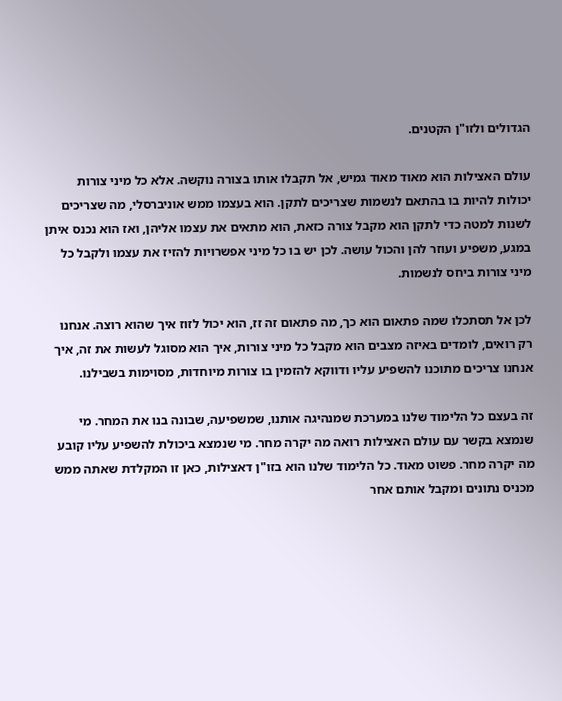הגדולים ולזו"ן הקטנים.

עולם האצילות הוא מאוד מאוד גמיש, אל תקבלו אותו בצורה נוקשה. אלא כל מיני צורות יכולות להיות בו בהתאם לנשמות שצריכים לתקן. הוא בעצמו ממש אוניברסלי, מה שצריכים לשנות למטה כדי לתקן הוא מקבל צורה כזאת, הוא מתאים את עצמו אליהן, ואז הוא נכנס איתן במגע, משפיע ועוזר להן והכול עושה. לכן יש בו כל מיני אפשרויות להזיז את עצמו ולקבל כל מיני צורות ביחס לנשמות.

לכן אל תסתכלו שמה פתאום הוא כך, מה פתאום זה זז, הוא יכול לזוז איך שהוא רוצה. אנחנו רק רואים, לומדים באיזה מצבים הוא מקבל כל מיני צורות, איך הוא מסוגל לעשות את זה, איך אנחנו צריכים מתוכנו להשפיע עליו ודווקא להזמין בו צורות מיוחדות, מסוימות בשבילנו.

זה בעצם כל הלימוד שלנו במערכת שמנהיגה אותנו, שמשפיעה, שבונה בנו את המחר. מי שנמצא בקשר עם עולם האצילות רואה מה יקרה מחר. מי שנמצא ביכולת להשפיע עליו קובע מה יקרה מחר. פשוט מאוד. כל הלימוד שלנו הוא בזו"ן דאצילות, כאן זו המקלדת שאתה ממש מכניס נתונים ומקבל אותם אחר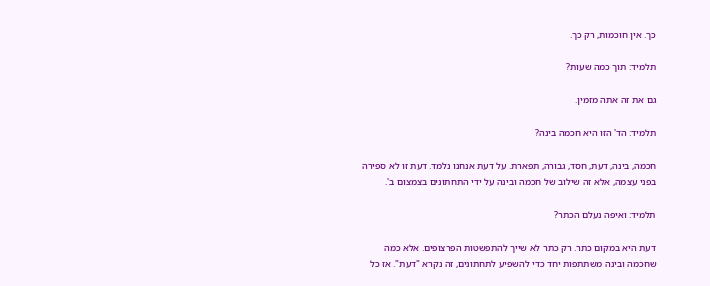כך. אין חוכמות, רק כך.

תלמיד: תוך כמה שעות?

גם את זה אתה מזמין.

תלמיד: הד' הזו היא חכמה בינה?

חכמה, בינה, דעת, חסד, גבורה, תפארת. על דעת אנחנו נלמד. דעת זו לא ספירה בפני עצמה, אלא זה שילוב של חכמה ובינה על ידי התחתונים בצמצום ב'.

תלמיד: ואיפה נעלם הכתר?

דעת היא במקום כתר. רק כתר לא שייך להתפשטות הפרצופים. אלא כמה שחכמה ובינה משתתפות יחד כדי להשפיע לתחתונים, זה נקרא "דעת". אז כל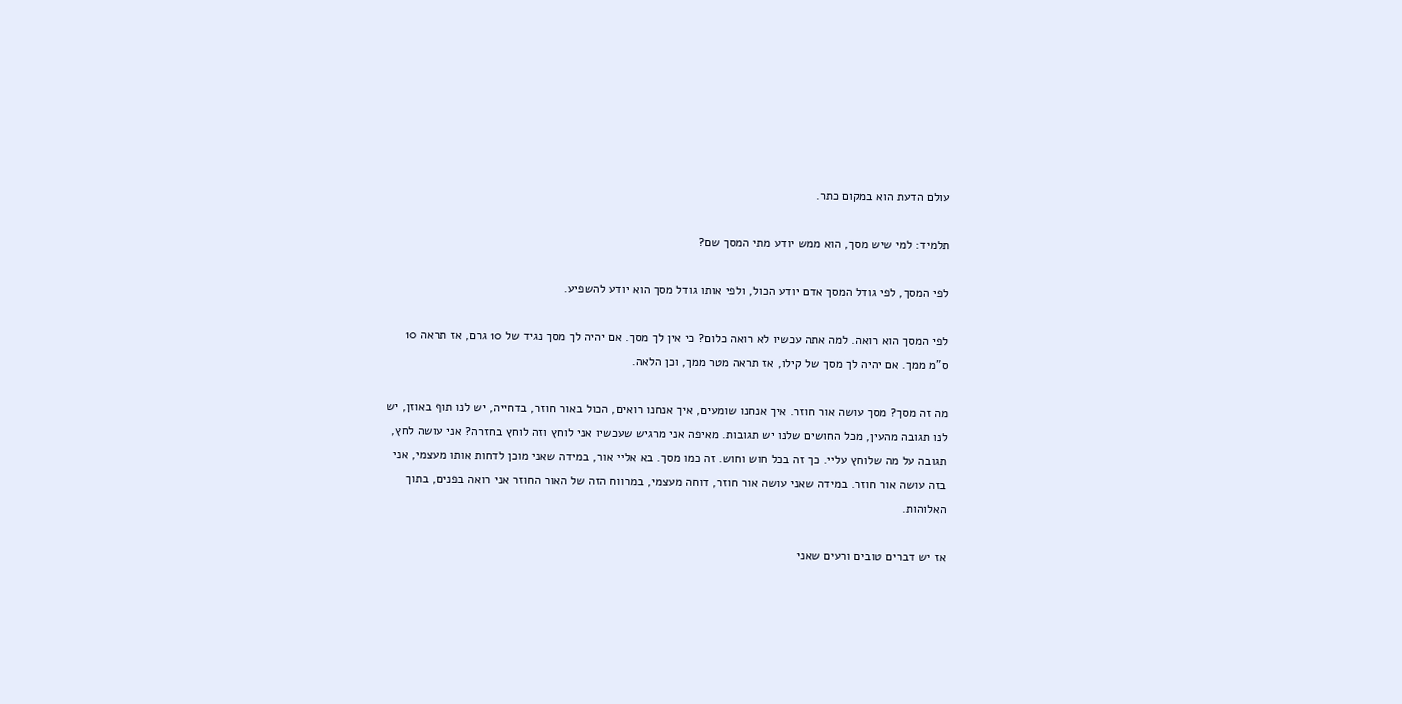עולם הדעת הוא במקום כתר.

תלמיד: למי שיש מסך, הוא ממש יודע מתי המסך שם?

לפי המסך, לפי גודל המסך אדם יודע הכול, ולפי אותו גודל מסך הוא יודע להשפיע.

לפי המסך הוא רואה. למה אתה עכשיו לא רואה כלום? כי אין לך מסך. אם יהיה לך מסך נגיד של 10 גרם, אז תראה 10 ס"מ ממך. אם יהיה לך מסך של קילו, אז תראה מטר ממך, וכן הלאה.

מה זה מסך? מסך עושה אור חוזר. איך אנחנו שומעים, איך אנחנו רואים, הכול באור חוזר, בדחייה, יש לנו תוף באוזן, יש לנו תגובה מהעין, מכל החושים שלנו יש תגובות. מאיפה אני מרגיש שעכשיו אני לוחץ וזה לוחץ בחזרה? אני עושה לחץ, תגובה על מה שלוחץ עליי. כך זה בכל חוש וחוש. זה כמו מסך. בא אליי אור, במידה שאני מוכן לדחות אותו מעצמי, אני בזה עושה אור חוזר. במידה שאני עושה אור חוזר, דוחה מעצמי, במרווח הזה של האור החוזר אני רואה בפנים, בתוך האלוהות.

אז יש דברים טובים ורעים שאני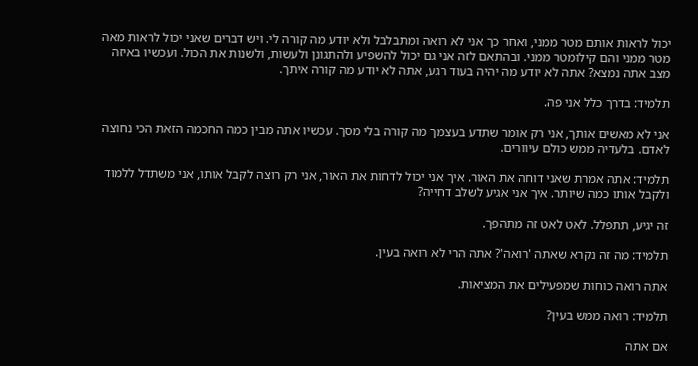יכול לראות אותם מטר ממני, ואחר כך אני לא רואה ומתבלבל ולא יודע מה קורה לי. ויש דברים שאני יכול לראות מאה מטר ממני והם קילומטר ממני. ובהתאם לזה אני גם יכול להשפיע ולהתגונן ולעשות, ולשנות את הכול. ועכשיו באיזה מצב אתה נמצא? אתה לא יודע מה יהיה בעוד רגע, אתה לא יודע מה קורה איתך.

תלמיד: בדרך כלל אני פה.

אני לא מאשים אותך, אני רק אומר שתדע בעצמך מה קורה בלי מסך. עכשיו אתה מבין כמה החכמה הזאת הכי נחוצה לאדם. בלעדיה ממש כולם עיוורים.

תלמיד: אתה אמרת שאני דוחה את האור. איך אני יכול לדחות את האור, אני רק רוצה לקבל אותו, אני משתדל ללמוד ולקבל אותו כמה שיותר. איך אני אגיע לשלב דחייה?

זה יגיע, תתפלל. לאט לאט זה מתהפך.

תלמיד: מה זה נקרא שאתה 'רואה'? אתה הרי לא רואה בעין.

אתה רואה כוחות שמפעילים את המציאות.

תלמיד: רואה ממש בעין?

אם אתה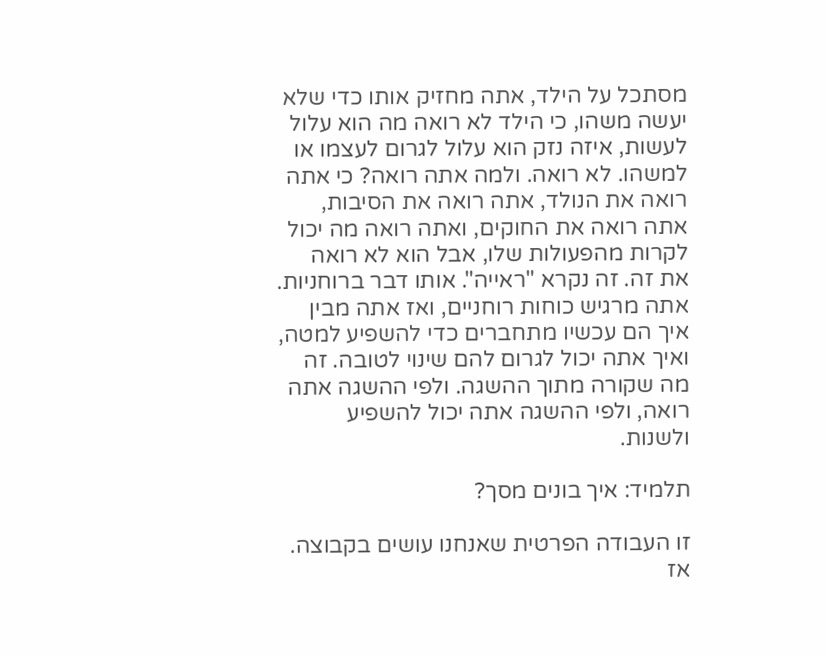מסתכל על הילד, אתה מחזיק אותו כדי שלא יעשה משהו, כי הילד לא רואה מה הוא עלול לעשות, איזה נזק הוא עלול לגרום לעצמו או למשהו. לא רואה. ולמה אתה רואה? כי אתה רואה את הנולד, אתה רואה את הסיבות, אתה רואה את החוקים, ואתה רואה מה יכול לקרות מהפעולות שלו, אבל הוא לא רואה את זה. זה נקרא "ראייה". אותו דבר ברוחניות. אתה מרגיש כוחות רוחניים, ואז אתה מבין איך הם עכשיו מתחברים כדי להשפיע למטה, ואיך אתה יכול לגרום להם שינוי לטובה. זה מה שקורה מתוך ההשגה. ולפי ההשגה אתה רואה, ולפי ההשגה אתה יכול להשפיע ולשנות.

תלמיד: איך בונים מסך?

זו העבודה הפרטית שאנחנו עושים בקבוצה. אז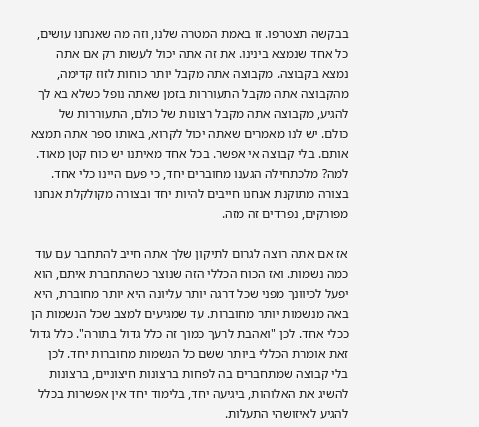בבקשה תצטרפו. זו באמת המטרה שלנו, וזה מה שאנחנו עושים, כל אחד שנמצא בינינו. את זה אתה יכול לעשות רק אם אתה נמצא בקבוצה. מקבוצה אתה מקבל יותר כוחות לזוז קדימה, מהקבוצה אתה מקבל התעוררות בזמן שאתה נופל כשלא בא לך להגיע, מקבוצה אתה מקבל רצונות של כולם, התעוררות של כולם. יש לנו מאמרים שאתה יכול לקרוא, באותו ספר אתה תמצא אותם. בלי קבוצה אי אפשר. בכל אחד מאיתנו יש כוח קטן מאוד. למה? מלכתחילה הגענו מחוברים יחד, כי פעם היינו כלי אחד. בצורה מתוקנת אנחנו חייבים להיות יחד ובצורה מקולקלת אנחנו מפורקים, נפרדים זה מזה.

אז אם אתה רוצה לגרום לתיקון שלך אתה חייב להתחבר עם עוד כמה נשמות. ואז הכוח הכללי הזה שנוצר כשהתחברת איתם, הוא יפעל לכיוונך מפני שכל דרגה יותר עליונה היא יותר מחוברת, היא באה מנשמות יותר מחוברות. עד שמגיעים למצב שכל הנשמות הן ככלי אחד. לכן "ואהבת לרעך כמוך זה כלל גדול בתורה". כלל גדול זאת אומרת הכללי ביותר ששם כל הנשמות מחוברות יחד. לכן בלי קבוצה שמתחברים בה לפחות ברצונות חיצוניים, ברצונות להשיג את האלוהות, ביגיעה יחד, בלימוד יחד אין אפשרות בכלל להגיע לאיזושהי התעלות.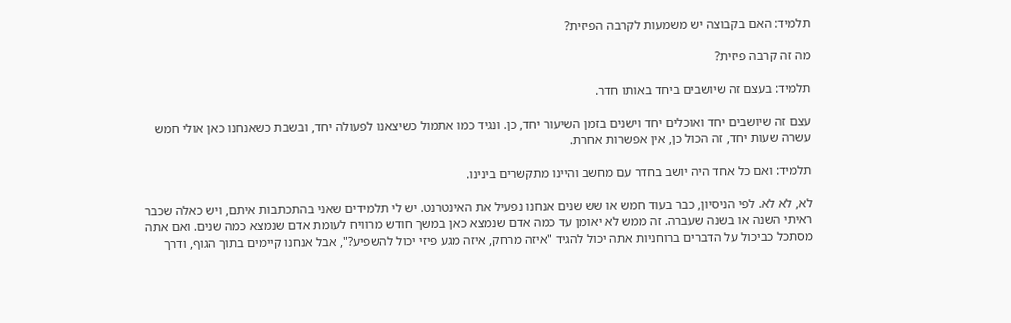תלמיד: האם בקבוצה יש משמעות לקרבה הפיזית?

מה זה קרבה פיזית?

תלמיד: בעצם זה שיושבים ביחד באותו חדר.

עצם זה שיושבים יחד ואוכלים יחד וישנים בזמן השיעור יחד, כן. ונגיד כמו אתמול כשיצאנו לפעולה יחד, ובשבת כשאנחנו כאן אולי חמש עשרה שעות יחד, זה הכול כן, אין אפשרות אחרת.

תלמיד: ואם כל אחד היה יושב בחדר עם מחשב והיינו מתקשרים בינינו.

לא, לא לא. לפי הניסיון, כבר בעוד חמש או שש שנים אנחנו נפעיל את האינטרנט. יש לי תלמידים שאני בהתכתבות איתם, ויש כאלה שכבר ראיתי השנה או בשנה שעברה. זה ממש לא יאומן עד כמה אדם שנמצא כאן במשך חודש מרוויח לעומת אדם שנמצא כמה שנים. ואם אתה מסתכל כביכול על הדברים ברוחניות אתה יכול להגיד "איזה מרחק, איזה מגע פיזי יכול להשפיע?", אבל אנחנו קיימים בתוך הגוף, ודרך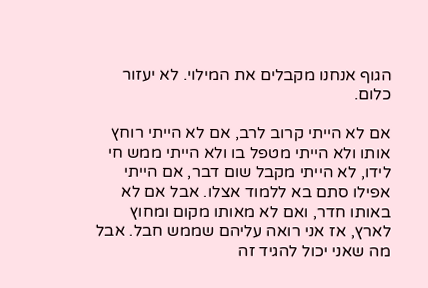הגוף אנחנו מקבלים את המילוי. לא יעזור כלום.

אם לא הייתי קרוב לרב, אם לא הייתי רוחץ אותו ולא הייתי מטפל בו ולא הייתי ממש חי לידו, לא הייתי מקבל שום דבר, אם הייתי אפילו סתם בא ללמוד אצלו. אבל אם לא באותו חדר, ואם לא מאותו מקום ומחוץ לארץ, אז אני רואה עליהם שממש חבל. אבל מה שאני יכול להגיד זה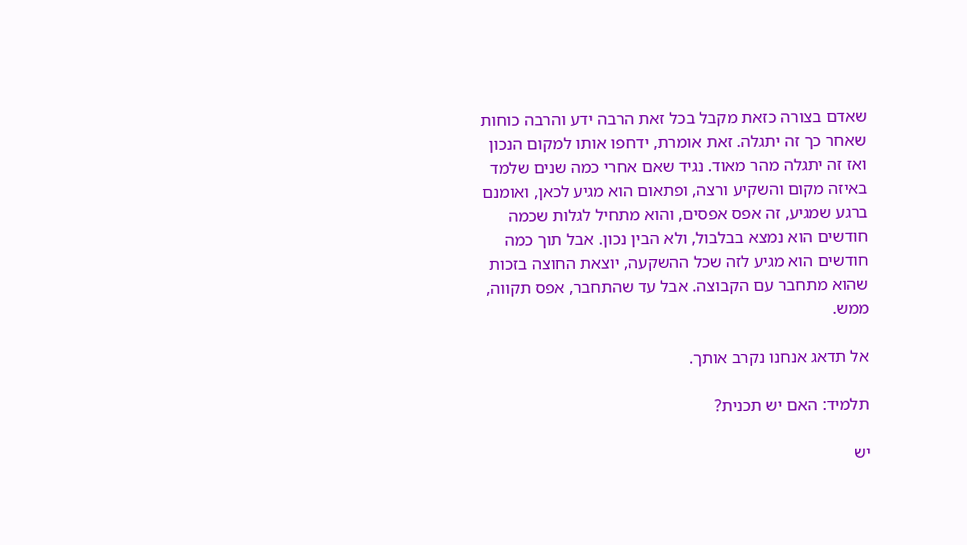שאדם בצורה כזאת מקבל בכל זאת הרבה ידע והרבה כוחות שאחר כך זה יתגלה. זאת אומרת, ידחפו אותו למקום הנכון ואז זה יתגלה מהר מאוד. נגיד שאם אחרי כמה שנים שלמד באיזה מקום והשקיע ורצה, ופתאום הוא מגיע לכאן, ואומנם ברגע שמגיע, זה אפס אפסים, והוא מתחיל לגלות שכמה חודשים הוא נמצא בבלבול, ולא הבין נכון. אבל תוך כמה חודשים הוא מגיע לזה שכל ההשקעה, יוצאת החוצה בזכות שהוא מתחבר עם הקבוצה. אבל עד שהתחבר, אפס תקווה, ממש.

אל תדאג אנחנו נקרב אותך.

תלמיד: האם יש תכנית?

יש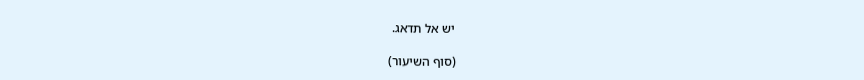יש אל תדאג.

(סוף השיעור)